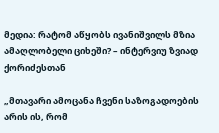მედია: რატომ აწყობს ივანიშვილს მზია ამაღლობელი ციხეში? – ინტერვიუ ზვიად ქორიძესთან

„მთავარი ამოცანა ჩვენი საზოგადოების არის ის, რომ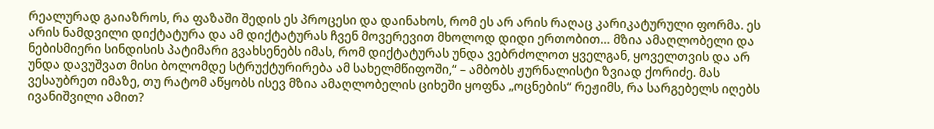რეალურად გაიაზროს, რა ფაზაში შედის ეს პროცესი და დაინახოს, რომ ეს არ არის რაღაც კარიკატურული ფორმა. ეს არის ნამდვილი დიქტატურა და ამ დიქტატურას ჩვენ მოვერევით მხოლოდ დიდი ერთობით… მზია ამაღლობელი და ნებისმიერი სინდისის პატიმარი გვახსენებს იმას, რომ დიქტატურას უნდა ვებრძოლოთ ყველგან, ყოველთვის და არ უნდა დავუშვათ მისი ბოლომდე სტრუქტურირება ამ სახელმწიფოში,“ – ამბობს ჟურნალისტი ზვიად ქორიძე. მას ვესაუბრეთ იმაზე, თუ რატომ აწყობს ისევ მზია ამაღლობელის ციხეში ყოფნა „ოცნების“ რეჟიმს, რა სარგებელს იღებს ივანიშვილი ამით?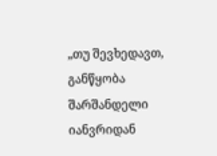„თუ შევხედავთ, განწყობა შარშანდელი იანვრიდან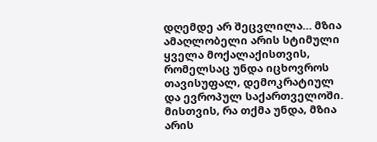დღემდე არ შეცვლილა… მზია ამაღლობელი არის სტიმული ყველა მოქალაქისთვის, რომელსაც უნდა იცხოვროს თავისუფალ, დემოკრატიულ და ევროპულ საქართველოში. მისთვის, რა თქმა უნდა, მზია არის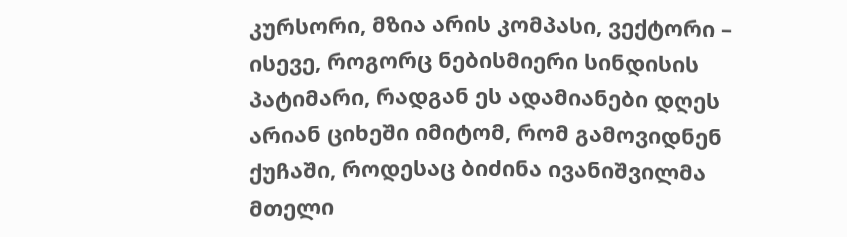კურსორი, მზია არის კომპასი, ვექტორი – ისევე, როგორც ნებისმიერი სინდისის პატიმარი, რადგან ეს ადამიანები დღეს არიან ციხეში იმიტომ, რომ გამოვიდნენ ქუჩაში, როდესაც ბიძინა ივანიშვილმა მთელი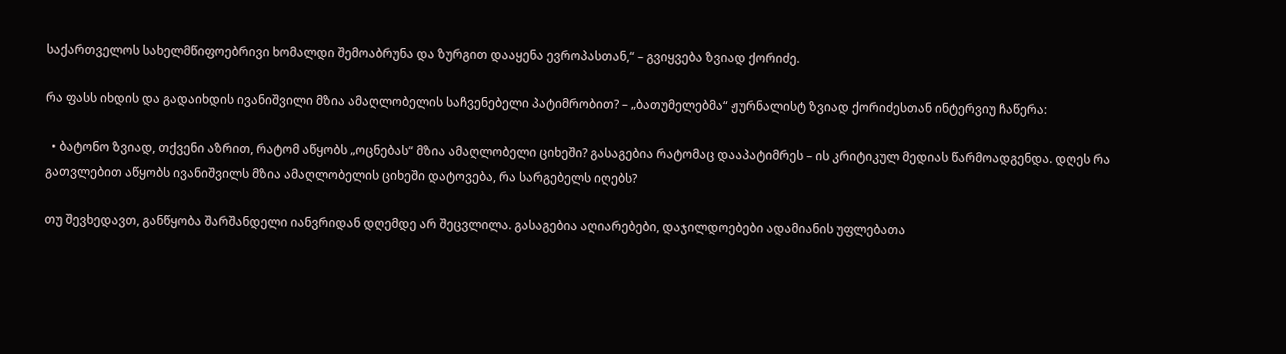საქართველოს სახელმწიფოებრივი ხომალდი შემოაბრუნა და ზურგით დააყენა ევროპასთან,“ – გვიყვება ზვიად ქორიძე.

რა ფასს იხდის და გადაიხდის ივანიშვილი მზია ამაღლობელის საჩვენებელი პატიმრობით? – „ბათუმელებმა“ ჟურნალისტ ზვიად ქორიძესთან ინტერვიუ ჩაწერა:

  • ბატონო ზვიად, თქვენი აზრით, რატომ აწყობს „ოცნებას“ მზია ამაღლობელი ციხეში? გასაგებია რატომაც დააპატიმრეს – ის კრიტიკულ მედიას წარმოადგენდა. დღეს რა გათვლებით აწყობს ივანიშვილს მზია ამაღლობელის ციხეში დატოვება, რა სარგებელს იღებს?

თუ შევხედავთ, განწყობა შარშანდელი იანვრიდან დღემდე არ შეცვლილა. გასაგებია აღიარებები, დაჯილდოებები ადამიანის უფლებათა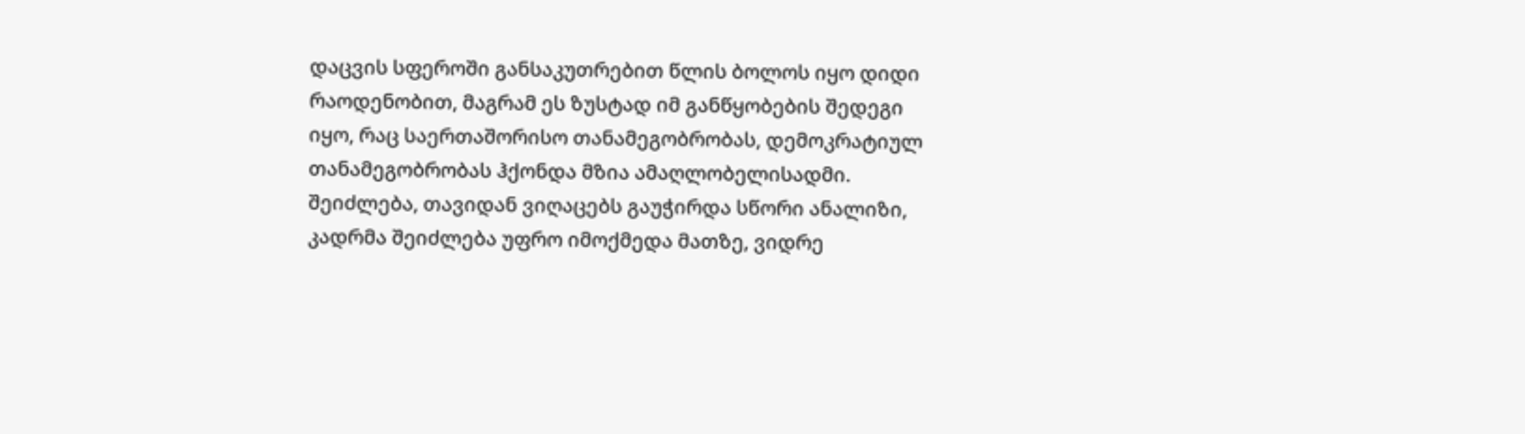დაცვის სფეროში განსაკუთრებით წლის ბოლოს იყო დიდი რაოდენობით, მაგრამ ეს ზუსტად იმ განწყობების შედეგი იყო, რაც საერთაშორისო თანამეგობრობას, დემოკრატიულ თანამეგობრობას ჰქონდა მზია ამაღლობელისადმი. შეიძლება, თავიდან ვიღაცებს გაუჭირდა სწორი ანალიზი, კადრმა შეიძლება უფრო იმოქმედა მათზე, ვიდრე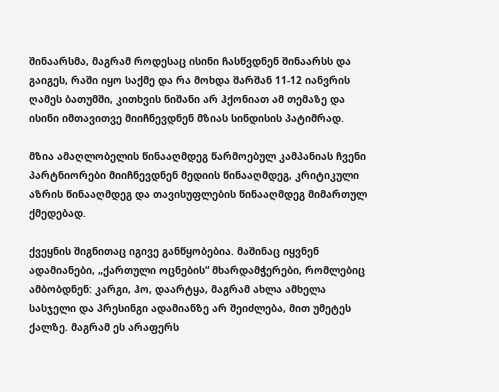შინაარსმა, მაგრამ როდესაც ისინი ჩასწვდნენ შინაარსს და გაიგეს, რაში იყო საქმე და რა მოხდა შარშან 11-12 იანვრის ღამეს ბათუმში, კითხვის ნიშანი არ ჰქონიათ ამ თემაზე და ისინი იმთავითვე მიიჩნევდნენ მზიას სინდისის პატიმრად.

მზია ამაღლობელის წინააღმდეგ წარმოებულ კამპანიას ჩვენი პარტნიორები მიიჩნევდნენ მედიის წინააღმდეგ, კრიტიკული აზრის წინააღმდეგ და თავისუფლების წინააღმდეგ მიმართულ ქმედებად.

ქვეყნის შიგნითაც იგივე განწყობებია. მაშინაც იყვნენ ადამიანები, „ქართული ოცნების“ მხარდამჭერები, რომლებიც ამბობდნენ: კარგი, ჰო, დაარტყა, მაგრამ ახლა ამხელა სასჯელი და პრესინგი ადამიანზე არ შეიძლება, მით უმეტეს ქალზე. მაგრამ ეს არაფერს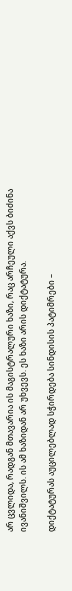არ ცვლიდა, რადგან მთავარია ის მაგისტრალური ხაზი, რაც არჩეული აქვს ბიძინა ივანიშვილს. ის ამ ხაზიდან არ უხვევს. ეს ხაზი არის დიქტატურა.

დიქტატურას აუცილებლად სჭირდება სინდისის პატიმრები –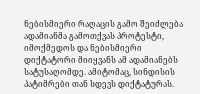ნებისმიერი რაღაცის გამო შეიძლება ადამიანმა გამოთქვას პროტესტი, იმოქმედოს და ნებისმიერი დიქტატორი მიიყვანს ამ ადამიანებს სატუსაღომდე. ამიტომაც, სინდისის პატიმრები თან სდევს დიქტატურას.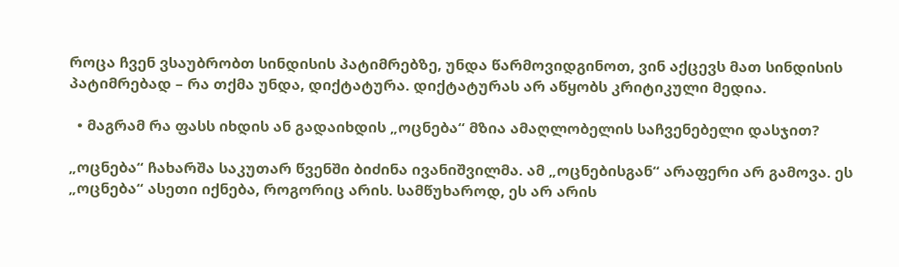როცა ჩვენ ვსაუბრობთ სინდისის პატიმრებზე, უნდა წარმოვიდგინოთ, ვინ აქცევს მათ სინდისის პატიმრებად – რა თქმა უნდა, დიქტატურა. დიქტატურას არ აწყობს კრიტიკული მედია.

  • მაგრამ რა ფასს იხდის ან გადაიხდის „ოცნება“ მზია ამაღლობელის საჩვენებელი დასჯით?

„ოცნება“ ჩახარშა საკუთარ წვენში ბიძინა ივანიშვილმა. ამ „ოცნებისგან“ არაფერი არ გამოვა. ეს „ოცნება“ ასეთი იქნება, როგორიც არის. სამწუხაროდ, ეს არ არის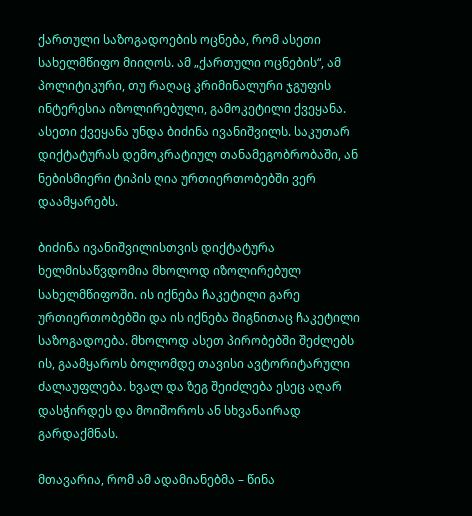ქართული საზოგადოების ოცნება, რომ ასეთი სახელმწიფო მიიღოს. ამ „ქართული ოცნების“, ამ პოლიტიკური, თუ რაღაც კრიმინალური ჯგუფის ინტერესია იზოლირებული, გამოკეტილი ქვეყანა. ასეთი ქვეყანა უნდა ბიძინა ივანიშვილს. საკუთარ დიქტატურას დემოკრატიულ თანამეგობრობაში, ან ნებისმიერი ტიპის ღია ურთიერთობებში ვერ დაამყარებს.

ბიძინა ივანიშვილისთვის დიქტატურა ხელმისაწვდომია მხოლოდ იზოლირებულ სახელმწიფოში. ის იქნება ჩაკეტილი გარე ურთიერთობებში და ის იქნება შიგნითაც ჩაკეტილი საზოგადოება. მხოლოდ ასეთ პირობებში შეძლებს ის, გაამყაროს ბოლომდე თავისი ავტორიტარული ძალაუფლება. ხვალ და ზეგ შეიძლება ესეც აღარ დასჭირდეს და მოიშოროს ან სხვანაირად გარდაქმნას.

მთავარია, რომ ამ ადამიანებმა – წინა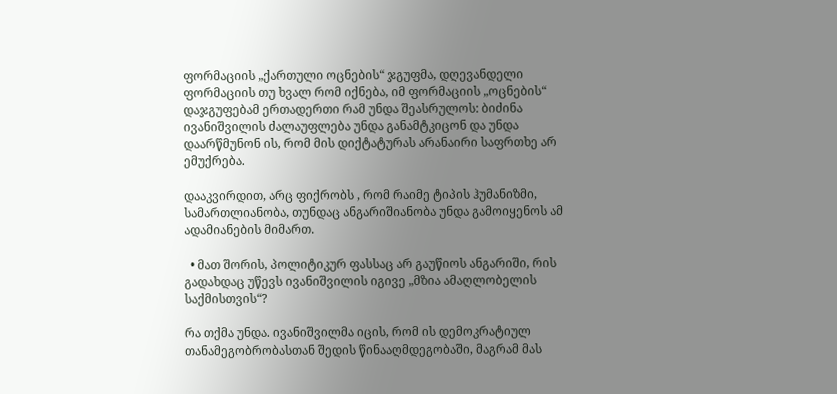ფორმაციის „ქართული ოცნების“ ჯგუფმა, დღევანდელი ფორმაციის თუ ხვალ რომ იქნება, იმ ფორმაციის „ოცნების“ დაჯგუფებამ ერთადერთი რამ უნდა შეასრულოს: ბიძინა ივანიშვილის ძალაუფლება უნდა განამტკიცონ და უნდა დაარწმუნონ ის, რომ მის დიქტატურას არანაირი საფრთხე არ ემუქრება.

დააკვირდით, არც ფიქრობს , რომ რაიმე ტიპის ჰუმანიზმი, სამართლიანობა, თუნდაც ანგარიშიანობა უნდა გამოიყენოს ამ ადამიანების მიმართ.

  • მათ შორის, პოლიტიკურ ფასსაც არ გაუწიოს ანგარიში, რის გადახდაც უწევს ივანიშვილის იგივე „მზია ამაღლობელის საქმისთვის“?

რა თქმა უნდა. ივანიშვილმა იცის, რომ ის დემოკრატიულ თანამეგობრობასთან შედის წინააღმდეგობაში, მაგრამ მას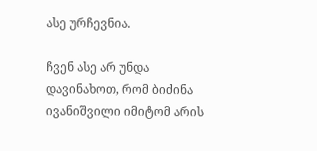ასე ურჩევნია.

ჩვენ ასე არ უნდა დავინახოთ, რომ ბიძინა ივანიშვილი იმიტომ არის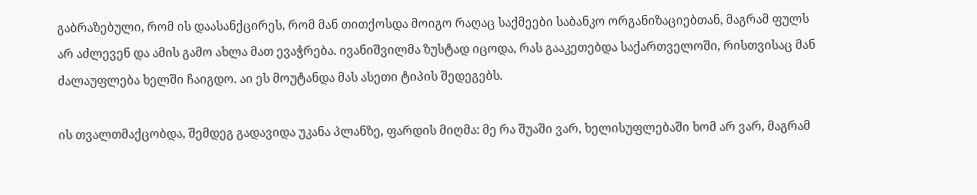გაბრაზებული, რომ ის დაასანქცირეს, რომ მან თითქოსდა მოიგო რაღაც საქმეები საბანკო ორგანიზაციებთან, მაგრამ ფულს არ აძლევენ და ამის გამო ახლა მათ ევაჭრება. ივანიშვილმა ზუსტად იცოდა, რას გააკეთებდა საქართველოში, რისთვისაც მან ძალაუფლება ხელში ჩაიგდო. აი ეს მოუტანდა მას ასეთი ტიპის შედეგებს.

ის თვალთმაქცობდა, შემდეგ გადავიდა უკანა პლანზე, ფარდის მიღმა: მე რა შუაში ვარ, ხელისუფლებაში ხომ არ ვარ, მაგრამ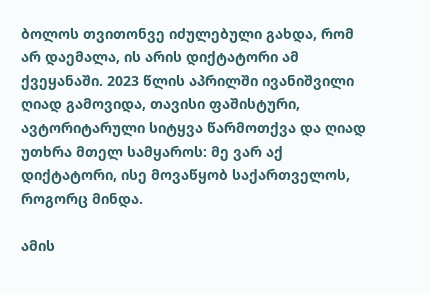ბოლოს თვითონვე იძულებული გახდა, რომ არ დაემალა, ის არის დიქტატორი ამ ქვეყანაში. 2023 წლის აპრილში ივანიშვილი ღიად გამოვიდა, თავისი ფაშისტური, ავტორიტარული სიტყვა წარმოთქვა და ღიად უთხრა მთელ სამყაროს: მე ვარ აქ დიქტატორი, ისე მოვაწყობ საქართველოს, როგორც მინდა.

ამის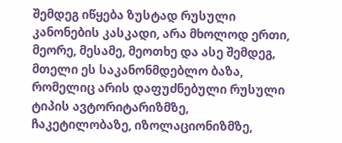შემდეგ იწყება ზუსტად რუსული კანონების კასკადი, არა მხოლოდ ერთი, მეორე, მესამე, მეოთხე და ასე შემდეგ, მთელი ეს საკანონმდებლო ბაზა, რომელიც არის დაფუძნებული რუსული ტიპის ავტორიტარიზმზე, ჩაკეტილობაზე, იზოლაციონიზმზე,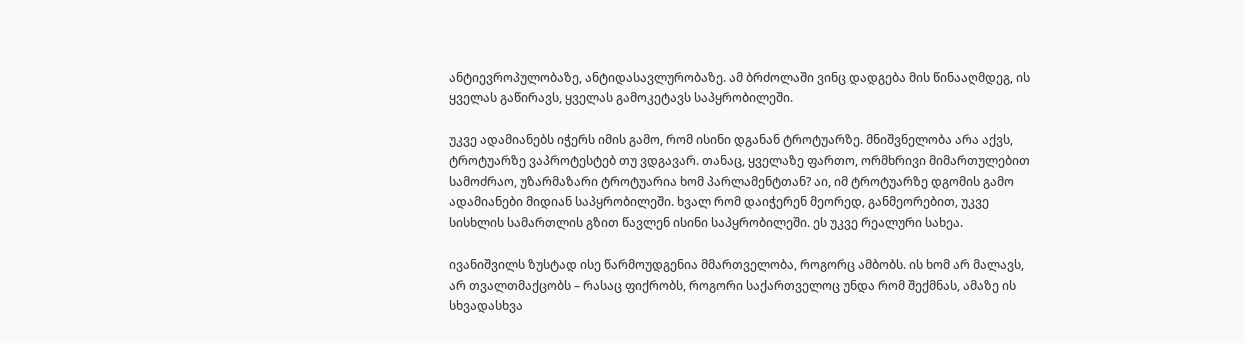ანტიევროპულობაზე, ანტიდასავლურობაზე. ამ ბრძოლაში ვინც დადგება მის წინააღმდეგ, ის ყველას გაწირავს, ყველას გამოკეტავს საპყრობილეში.

უკვე ადამიანებს იჭერს იმის გამო, რომ ისინი დგანან ტროტუარზე. მნიშვნელობა არა აქვს, ტროტუარზე ვაპროტესტებ თუ ვდგავარ. თანაც, ყველაზე ფართო, ორმხრივი მიმართულებით სამოძრაო, უზარმაზარი ტროტუარია ხომ პარლამენტთან? აი, იმ ტროტუარზე დგომის გამო ადამიანები მიდიან საპყრობილეში. ხვალ რომ დაიჭერენ მეორედ, განმეორებით, უკვე სისხლის სამართლის გზით წავლენ ისინი საპყრობილეში. ეს უკვე რეალური სახეა.

ივანიშვილს ზუსტად ისე წარმოუდგენია მმართველობა, როგორც ამბობს. ის ხომ არ მალავს, არ თვალთმაქცობს – რასაც ფიქრობს, როგორი საქართველოც უნდა რომ შექმნას, ამაზე ის სხვადასხვა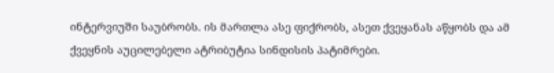ინტერვიუში საუბრობს. ის მართლა ასე ფიქრობს, ასეთ ქვეყანას აწყობს და ამ ქვეყნის აუცილებელი ატრიბუტია სინდისის პატიმრები.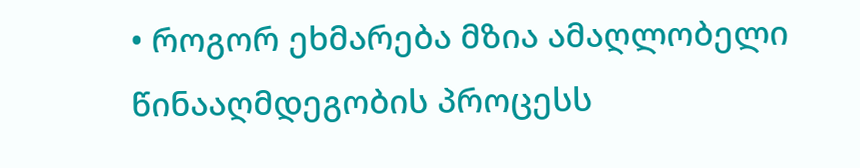• როგორ ეხმარება მზია ამაღლობელი წინააღმდეგობის პროცესს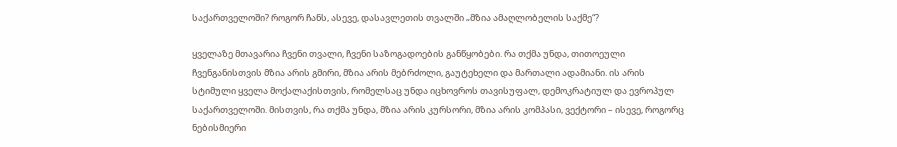საქართველოში? როგორ ჩანს, ასევე, დასავლეთის თვალში „მზია ამაღლობელის საქმე“?

ყველაზე მთავარია ჩვენი თვალი, ჩვენი საზოგადოების განწყობები. რა თქმა უნდა, თითოეული ჩვენგანისთვის მზია არის გმირი, მზია არის მებრძოლი, გაუტეხელი და მართალი ადამიანი. ის არის სტიმული ყველა მოქალაქისთვის, რომელსაც უნდა იცხოვროს თავისუფალ, დემოკრატიულ და ევროპულ საქართველოში. მისთვის, რა თქმა უნდა, მზია არის კურსორი, მზია არის კომპასი, ვექტორი – ისევე, როგორც ნებისმიერი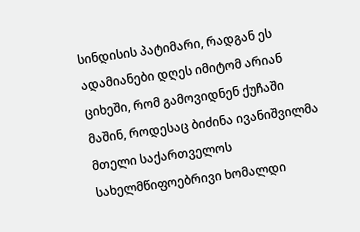სინდისის პატიმარი, რადგან ეს ადამიანები დღეს იმიტომ არიან ციხეში, რომ გამოვიდნენ ქუჩაში მაშინ, როდესაც ბიძინა ივანიშვილმა მთელი საქართველოს სახელმწიფოებრივი ხომალდი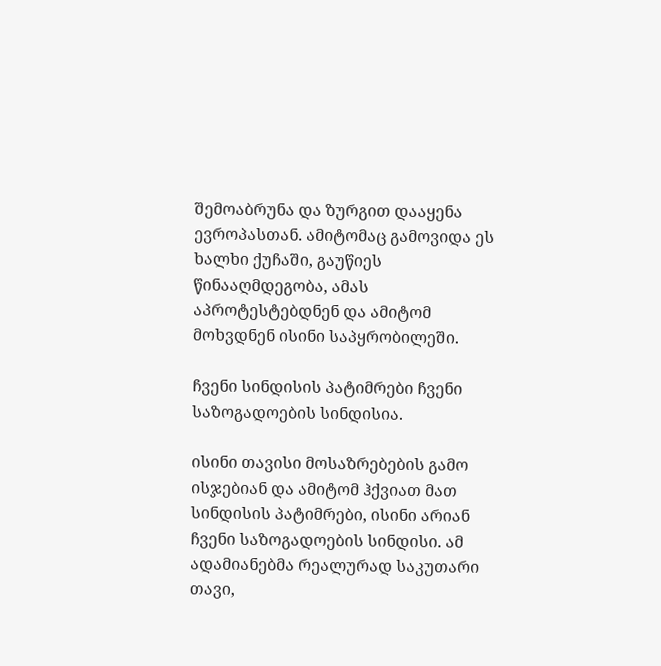შემოაბრუნა და ზურგით დააყენა ევროპასთან. ამიტომაც გამოვიდა ეს ხალხი ქუჩაში, გაუწიეს წინააღმდეგობა, ამას აპროტესტებდნენ და ამიტომ მოხვდნენ ისინი საპყრობილეში.

ჩვენი სინდისის პატიმრები ჩვენი საზოგადოების სინდისია.

ისინი თავისი მოსაზრებების გამო ისჯებიან და ამიტომ ჰქვიათ მათ სინდისის პატიმრები, ისინი არიან ჩვენი საზოგადოების სინდისი. ამ ადამიანებმა რეალურად საკუთარი თავი,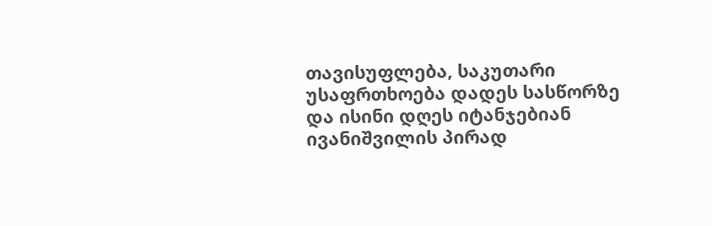თავისუფლება, საკუთარი უსაფრთხოება დადეს სასწორზე და ისინი დღეს იტანჯებიან ივანიშვილის პირად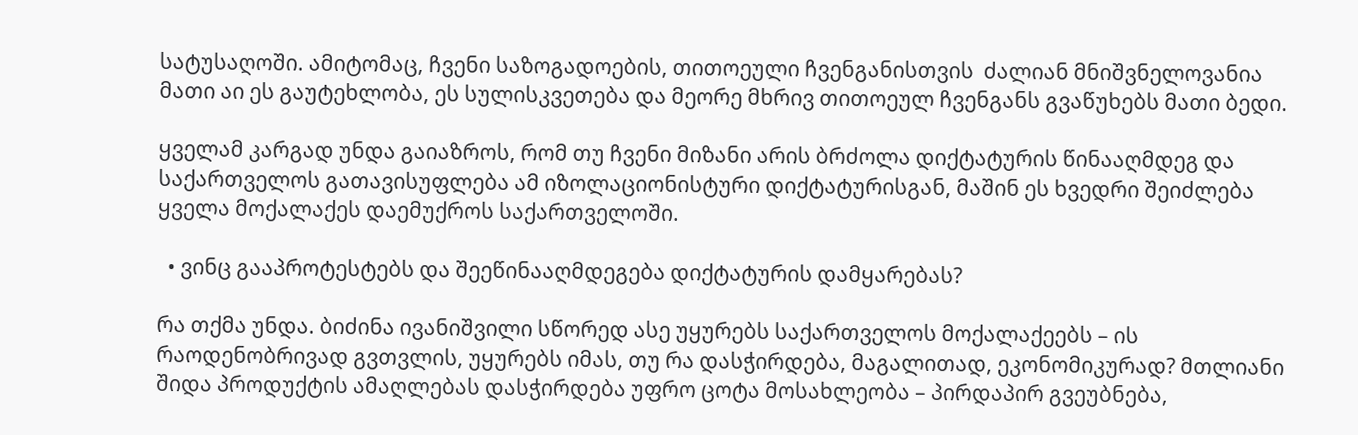სატუსაღოში. ამიტომაც, ჩვენი საზოგადოების, თითოეული ჩვენგანისთვის  ძალიან მნიშვნელოვანია მათი აი ეს გაუტეხლობა, ეს სულისკვეთება და მეორე მხრივ თითოეულ ჩვენგანს გვაწუხებს მათი ბედი.

ყველამ კარგად უნდა გაიაზროს, რომ თუ ჩვენი მიზანი არის ბრძოლა დიქტატურის წინააღმდეგ და საქართველოს გათავისუფლება ამ იზოლაციონისტური დიქტატურისგან, მაშინ ეს ხვედრი შეიძლება ყველა მოქალაქეს დაემუქროს საქართველოში.

  • ვინც გააპროტესტებს და შეეწინააღმდეგება დიქტატურის დამყარებას?

რა თქმა უნდა. ბიძინა ივანიშვილი სწორედ ასე უყურებს საქართველოს მოქალაქეებს – ის რაოდენობრივად გვთვლის, უყურებს იმას, თუ რა დასჭირდება, მაგალითად, ეკონომიკურად? მთლიანი შიდა პროდუქტის ამაღლებას დასჭირდება უფრო ცოტა მოსახლეობა – პირდაპირ გვეუბნება,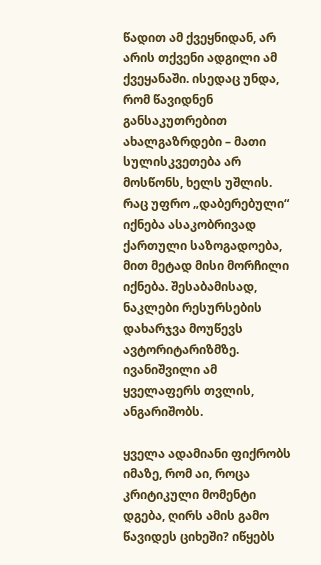წადით ამ ქვეყნიდან, არ არის თქვენი ადგილი ამ ქვეყანაში. ისედაც უნდა, რომ წავიდნენ განსაკუთრებით ახალგაზრდები – მათი სულისკვეთება არ მოსწონს, ხელს უშლის. რაც უფრო „დაბერებული“ იქნება ასაკობრივად ქართული საზოგადოება, მით მეტად მისი მორჩილი იქნება. შესაბამისად, ნაკლები რესურსების დახარჯვა მოუწევს ავტორიტარიზმზე. ივანიშვილი ამ ყველაფერს თვლის, ანგარიშობს.

ყველა ადამიანი ფიქრობს იმაზე, რომ აი, როცა კრიტიკული მომენტი დგება, ღირს ამის გამო წავიდეს ციხეში? იწყებს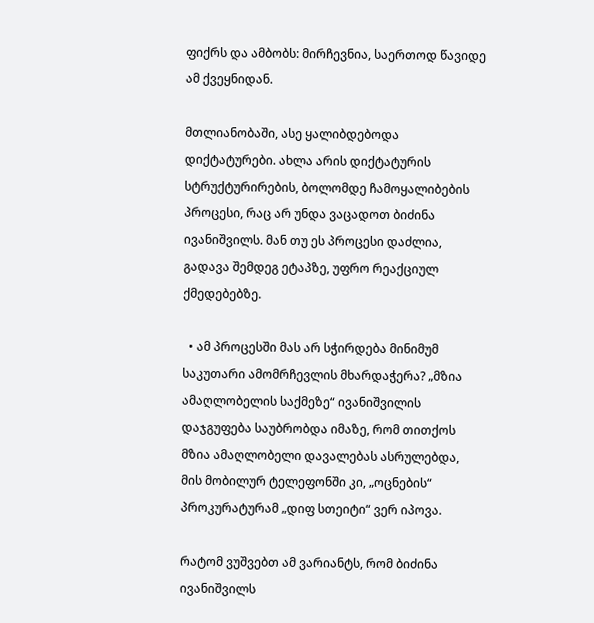ფიქრს და ამბობს: მირჩევნია, საერთოდ წავიდე ამ ქვეყნიდან.

მთლიანობაში, ასე ყალიბდებოდა დიქტატურები. ახლა არის დიქტატურის სტრუქტურირების, ბოლომდე ჩამოყალიბების პროცესი, რაც არ უნდა ვაცადოთ ბიძინა ივანიშვილს. მან თუ ეს პროცესი დაძლია, გადავა შემდეგ ეტაპზე, უფრო რეაქციულ ქმედებებზე.

  • ამ პროცესში მას არ სჭირდება მინიმუმ საკუთარი ამომრჩევლის მხარდაჭერა? „მზია ამაღლობელის საქმეზე“ ივანიშვილის დაჯგუფება საუბრობდა იმაზე, რომ თითქოს მზია ამაღლობელი დავალებას ასრულებდა, მის მობილურ ტელეფონში კი, „ოცნების“ პროკურატურამ „დიფ სთეიტი“ ვერ იპოვა.

რატომ ვუშვებთ ამ ვარიანტს, რომ ბიძინა ივანიშვილს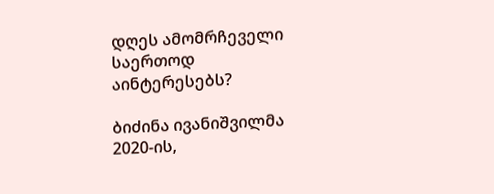დღეს ამომრჩეველი საერთოდ აინტერესებს?

ბიძინა ივანიშვილმა 2020-ის,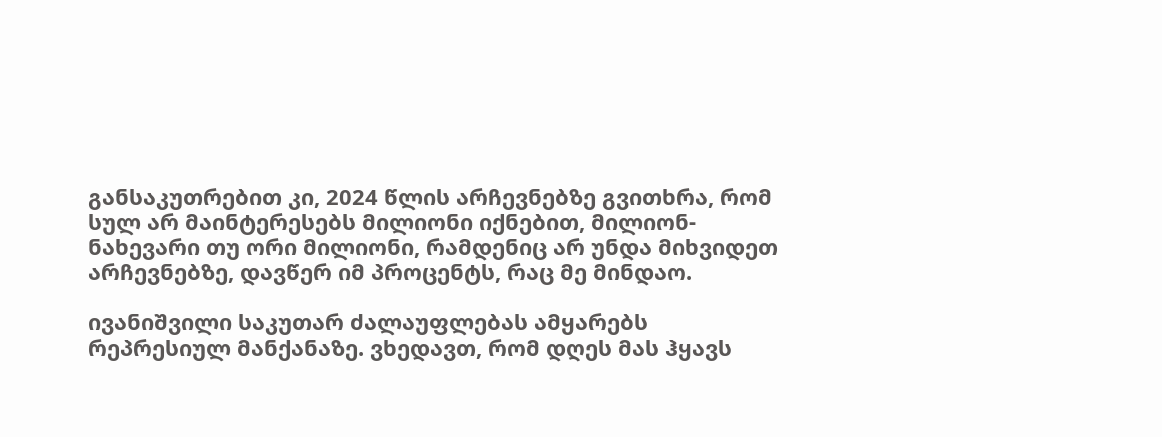განსაკუთრებით კი, 2024 წლის არჩევნებზე გვითხრა, რომ სულ არ მაინტერესებს მილიონი იქნებით, მილიონ-ნახევარი თუ ორი მილიონი, რამდენიც არ უნდა მიხვიდეთ არჩევნებზე, დავწერ იმ პროცენტს, რაც მე მინდაო.

ივანიშვილი საკუთარ ძალაუფლებას ამყარებს რეპრესიულ მანქანაზე. ვხედავთ, რომ დღეს მას ჰყავს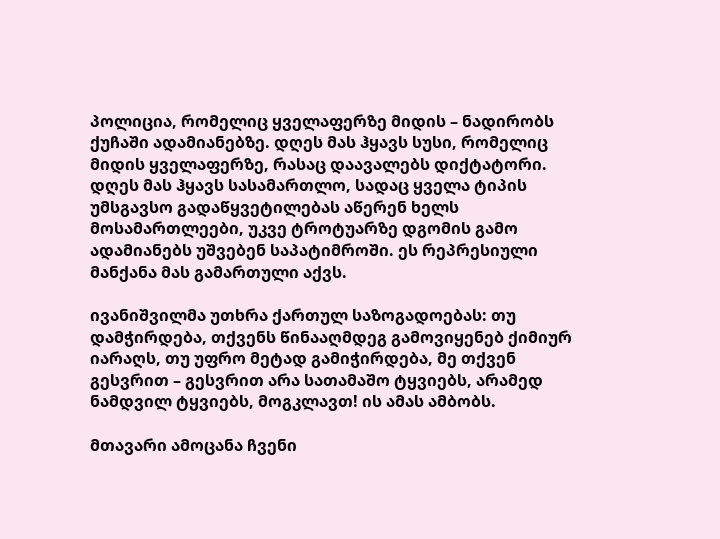პოლიცია, რომელიც ყველაფერზე მიდის – ნადირობს ქუჩაში ადამიანებზე. დღეს მას ჰყავს სუსი, რომელიც მიდის ყველაფერზე, რასაც დაავალებს დიქტატორი. დღეს მას ჰყავს სასამართლო, სადაც ყველა ტიპის უმსგავსო გადაწყვეტილებას აწერენ ხელს მოსამართლეები, უკვე ტროტუარზე დგომის გამო ადამიანებს უშვებენ საპატიმროში. ეს რეპრესიული მანქანა მას გამართული აქვს.

ივანიშვილმა უთხრა ქართულ საზოგადოებას: თუ დამჭირდება, თქვენს წინააღმდეგ გამოვიყენებ ქიმიურ იარაღს, თუ უფრო მეტად გამიჭირდება, მე თქვენ გესვრით – გესვრით არა სათამაშო ტყვიებს, არამედ ნამდვილ ტყვიებს, მოგკლავთ! ის ამას ამბობს.

მთავარი ამოცანა ჩვენი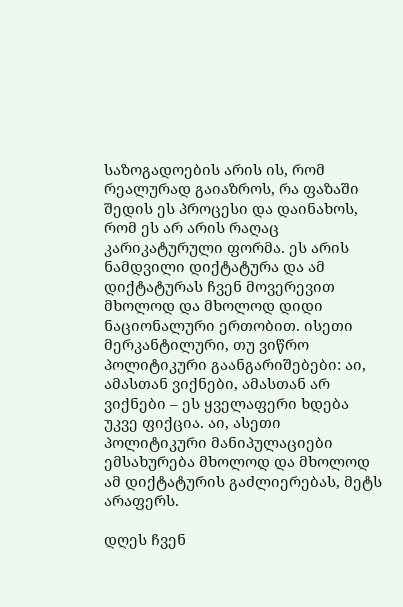საზოგადოების არის ის, რომ რეალურად გაიაზროს, რა ფაზაში შედის ეს პროცესი და დაინახოს, რომ ეს არ არის რაღაც კარიკატურული ფორმა. ეს არის ნამდვილი დიქტატურა და ამ დიქტატურას ჩვენ მოვერევით მხოლოდ და მხოლოდ დიდი ნაციონალური ერთობით. ისეთი მერკანტილური, თუ ვიწრო პოლიტიკური გაანგარიშებები: აი, ამასთან ვიქნები, ამასთან არ ვიქნები – ეს ყველაფერი ხდება უკვე ფიქცია. აი, ასეთი პოლიტიკური მანიპულაციები ემსახურება მხოლოდ და მხოლოდ ამ დიქტატურის გაძლიერებას, მეტს არაფერს.

დღეს ჩვენ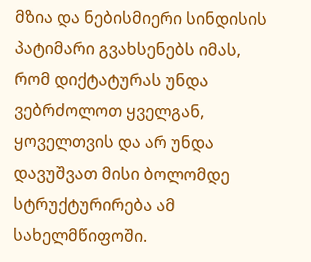მზია და ნებისმიერი სინდისის პატიმარი გვახსენებს იმას, რომ დიქტატურას უნდა ვებრძოლოთ ყველგან, ყოველთვის და არ უნდა დავუშვათ მისი ბოლომდე სტრუქტურირება ამ სახელმწიფოში.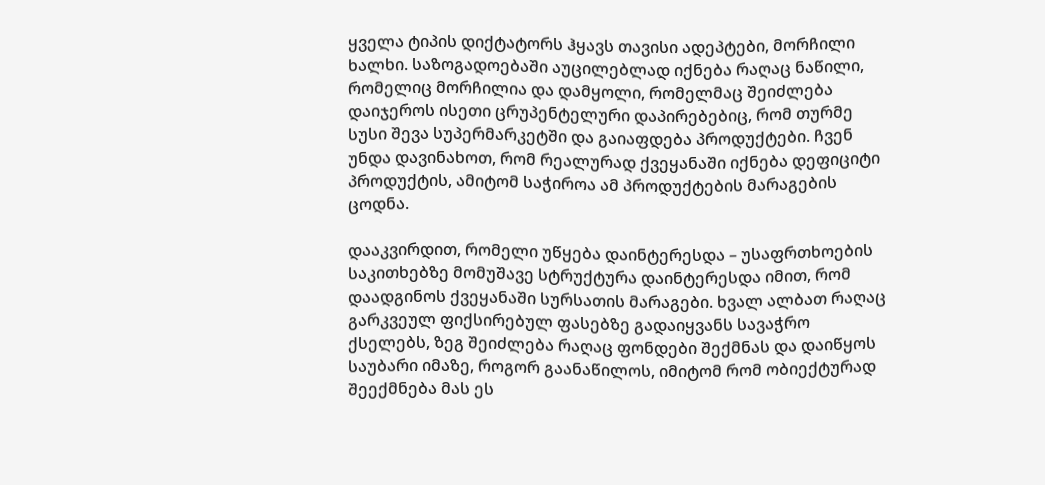ყველა ტიპის დიქტატორს ჰყავს თავისი ადეპტები, მორჩილი ხალხი. საზოგადოებაში აუცილებლად იქნება რაღაც ნაწილი, რომელიც მორჩილია და დამყოლი, რომელმაც შეიძლება დაიჯეროს ისეთი ცრუპენტელური დაპირებებიც, რომ თურმე სუსი შევა სუპერმარკეტში და გაიაფდება პროდუქტები. ჩვენ უნდა დავინახოთ, რომ რეალურად ქვეყანაში იქნება დეფიციტი პროდუქტის, ამიტომ საჭიროა ამ პროდუქტების მარაგების ცოდნა.

დააკვირდით, რომელი უწყება დაინტერესდა – უსაფრთხოების საკითხებზე მომუშავე სტრუქტურა დაინტერესდა იმით, რომ დაადგინოს ქვეყანაში სურსათის მარაგები. ხვალ ალბათ რაღაც გარკვეულ ფიქსირებულ ფასებზე გადაიყვანს სავაჭრო ქსელებს, ზეგ შეიძლება რაღაც ფონდები შექმნას და დაიწყოს საუბარი იმაზე, როგორ გაანაწილოს, იმიტომ რომ ობიექტურად შეექმნება მას ეს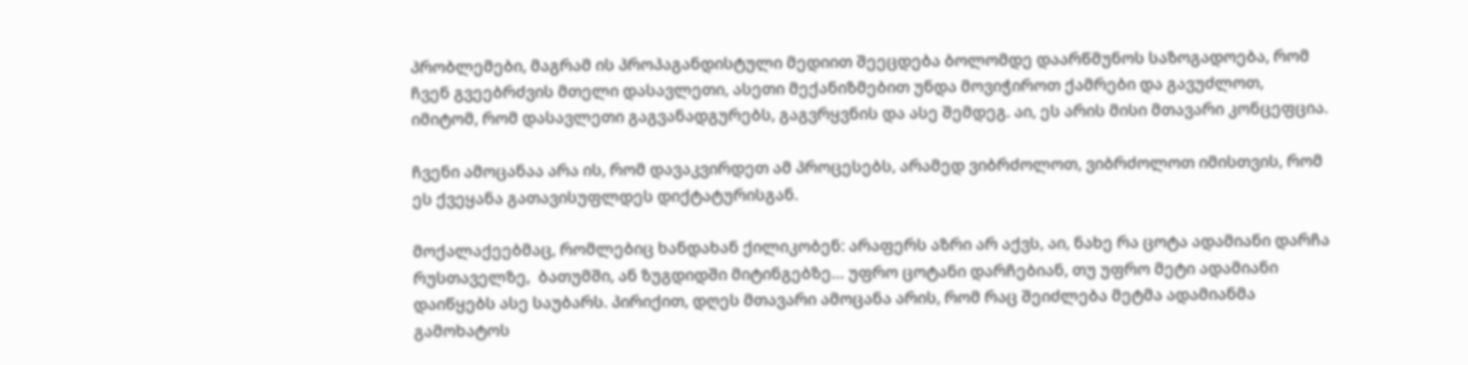პრობლემები, მაგრამ ის პროპაგანდისტული მედიით შეეცდება ბოლომდე დაარწმუნოს საზოგადოება, რომ ჩვენ გვეებრძვის მთელი დასავლეთი, ასეთი მექანიზმებით უნდა მოვიჭიროთ ქამრები და გავუძლოთ, იმიტომ, რომ დასავლეთი გაგვანადგურებს, გაგვრყვნის და ასე შემდეგ. აი, ეს არის მისი მთავარი კონცეფცია.

ჩვენი ამოცანაა არა ის, რომ დავაკვირდეთ ამ პროცესებს, არამედ ვიბრძოლოთ, ვიბრძოლოთ იმისთვის, რომ ეს ქვეყანა გათავისუფლდეს დიქტატურისგან.

მოქალაქეებმაც, რომლებიც ხანდახან ქილიკობენ: არაფერს აზრი არ აქვს, აი, ნახე რა ცოტა ადამიანი დარჩა რუსთაველზე,  ბათუმში, ან ზუგდიდში მიტინგებზე… უფრო ცოტანი დარჩებიან, თუ უფრო მეტი ადამიანი დაიწყებს ასე საუბარს. პირიქით, დღეს მთავარი ამოცანა არის, რომ რაც შეიძლება მეტმა ადამიანმა გამოხატოს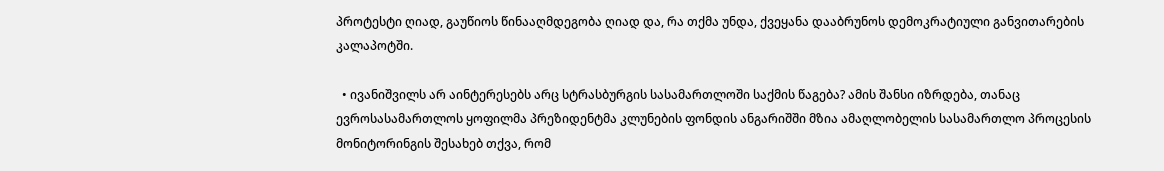პროტესტი ღიად, გაუწიოს წინააღმდეგობა ღიად და, რა თქმა უნდა, ქვეყანა დააბრუნოს დემოკრატიული განვითარების კალაპოტში.

  • ივანიშვილს არ აინტერესებს არც სტრასბურგის სასამართლოში საქმის წაგება? ამის შანსი იზრდება, თანაც ევროსასამართლოს ყოფილმა პრეზიდენტმა კლუნების ფონდის ანგარიშში მზია ამაღლობელის სასამართლო პროცესის მონიტორინგის შესახებ თქვა, რომ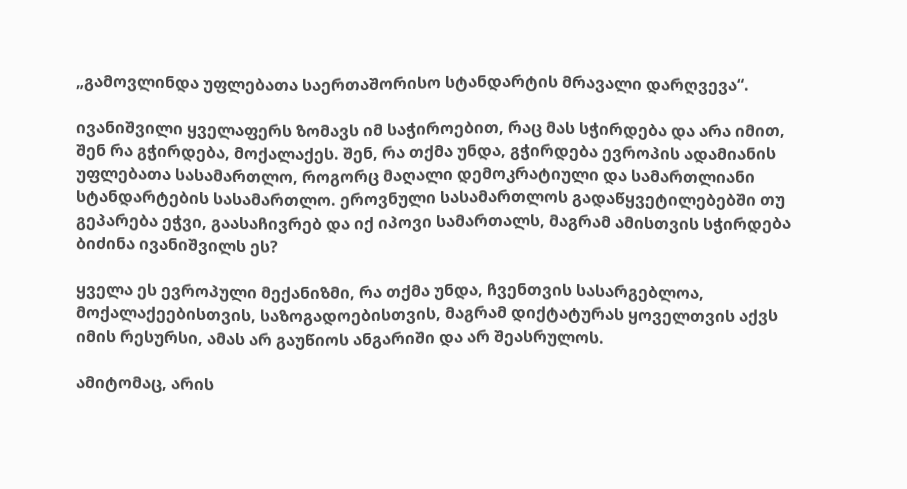„გამოვლინდა უფლებათა საერთაშორისო სტანდარტის მრავალი დარღვევა“.

ივანიშვილი ყველაფერს ზომავს იმ საჭიროებით, რაც მას სჭირდება და არა იმით, შენ რა გჭირდება, მოქალაქეს. შენ, რა თქმა უნდა, გჭირდება ევროპის ადამიანის უფლებათა სასამართლო, როგორც მაღალი დემოკრატიული და სამართლიანი სტანდარტების სასამართლო. ეროვნული სასამართლოს გადაწყვეტილებებში თუ გეპარება ეჭვი, გაასაჩივრებ და იქ იპოვი სამართალს, მაგრამ ამისთვის სჭირდება ბიძინა ივანიშვილს ეს?

ყველა ეს ევროპული მექანიზმი, რა თქმა უნდა, ჩვენთვის სასარგებლოა, მოქალაქეებისთვის, საზოგადოებისთვის, მაგრამ დიქტატურას ყოველთვის აქვს იმის რესურსი, ამას არ გაუწიოს ანგარიში და არ შეასრულოს.

ამიტომაც, არის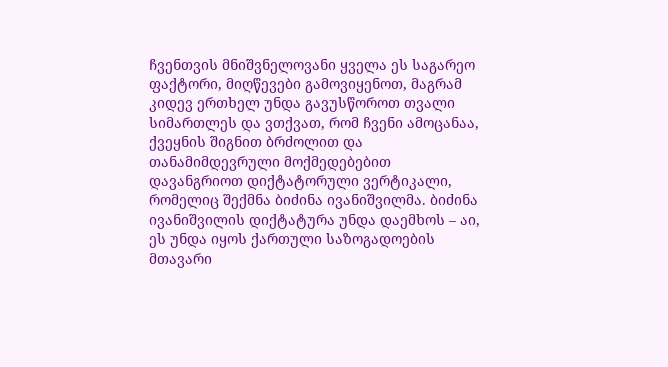ჩვენთვის მნიშვნელოვანი ყველა ეს საგარეო ფაქტორი, მიღწევები გამოვიყენოთ, მაგრამ კიდევ ერთხელ უნდა გავუსწოროთ თვალი სიმართლეს და ვთქვათ, რომ ჩვენი ამოცანაა, ქვეყნის შიგნით ბრძოლით და თანამიმდევრული მოქმედებებით დავანგრიოთ დიქტატორული ვერტიკალი, რომელიც შექმნა ბიძინა ივანიშვილმა. ბიძინა ივანიშვილის დიქტატურა უნდა დაემხოს – აი, ეს უნდა იყოს ქართული საზოგადოების მთავარი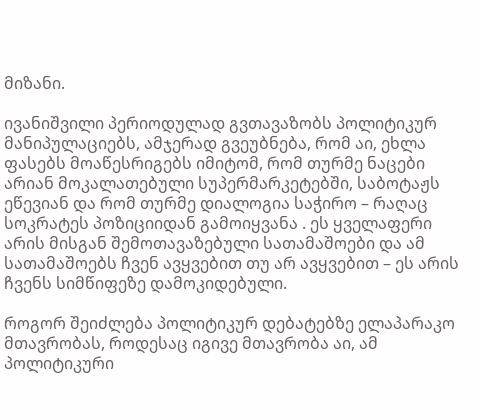მიზანი.

ივანიშვილი პერიოდულად გვთავაზობს პოლიტიკურ მანიპულაციებს, ამჯერად გვეუბნება, რომ აი, ეხლა ფასებს მოაწესრიგებს იმიტომ, რომ თურმე ნაცები არიან მოკალათებული სუპერმარკეტებში, საბოტაჟს ეწევიან და რომ თურმე დიალოგია საჭირო – რაღაც სოკრატეს პოზიციიდან გამოიყვანა . ეს ყველაფერი არის მისგან შემოთავაზებული სათამაშოები და ამ სათამაშოებს ჩვენ ავყვებით თუ არ ავყვებით – ეს არის ჩვენს სიმწიფეზე დამოკიდებული.

როგორ შეიძლება პოლიტიკურ დებატებზე ელაპარაკო მთავრობას, როდესაც იგივე მთავრობა აი, ამ პოლიტიკური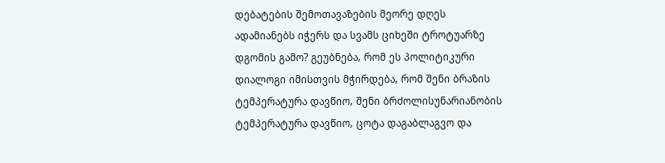დებატების შემოთავაზების მეორე დღეს ადამიანებს იჭერს და სვამს ციხეში ტროტუარზე დგომის გამო? გეუბნება, რომ ეს პოლიტიკური დიალოგი იმისთვის მჭირდება, რომ შენი ბრაზის ტემპერატურა დავწიო, შენი ბრძოლისუნარიანობის ტემპერატურა დავწიო, ცოტა დაგაბლაგვო და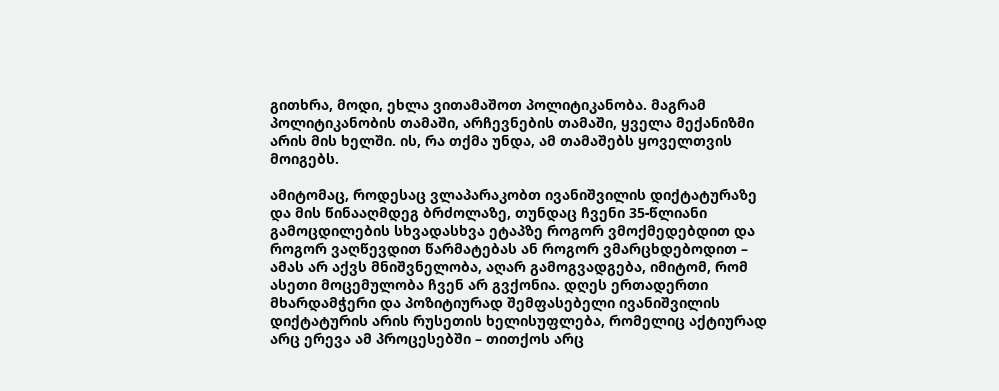გითხრა, მოდი, ეხლა ვითამაშოთ პოლიტიკანობა. მაგრამ პოლიტიკანობის თამაში, არჩევნების თამაში, ყველა მექანიზმი არის მის ხელში. ის, რა თქმა უნდა, ამ თამაშებს ყოველთვის მოიგებს.

ამიტომაც, როდესაც ვლაპარაკობთ ივანიშვილის დიქტატურაზე და მის წინააღმდეგ ბრძოლაზე, თუნდაც ჩვენი 35-წლიანი გამოცდილების სხვადასხვა ეტაპზე როგორ ვმოქმედებდით და როგორ ვაღწევდით წარმატებას ან როგორ ვმარცხდებოდით – ამას არ აქვს მნიშვნელობა, აღარ გამოგვადგება, იმიტომ, რომ ასეთი მოცემულობა ჩვენ არ გვქონია. დღეს ერთადერთი მხარდამჭერი და პოზიტიურად შემფასებელი ივანიშვილის დიქტატურის არის რუსეთის ხელისუფლება, რომელიც აქტიურად არც ერევა ამ პროცესებში – თითქოს არც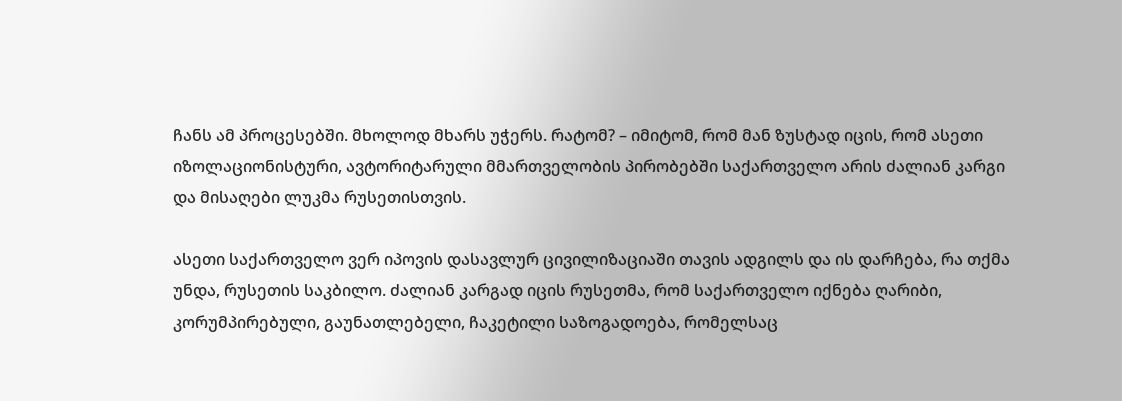ჩანს ამ პროცესებში. მხოლოდ მხარს უჭერს. რატომ? – იმიტომ, რომ მან ზუსტად იცის, რომ ასეთი იზოლაციონისტური, ავტორიტარული მმართველობის პირობებში საქართველო არის ძალიან კარგი და მისაღები ლუკმა რუსეთისთვის.

ასეთი საქართველო ვერ იპოვის დასავლურ ცივილიზაციაში თავის ადგილს და ის დარჩება, რა თქმა უნდა, რუსეთის საკბილო. ძალიან კარგად იცის რუსეთმა, რომ საქართველო იქნება ღარიბი, კორუმპირებული, გაუნათლებელი, ჩაკეტილი საზოგადოება, რომელსაც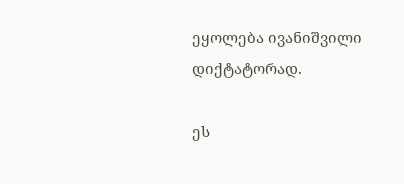ეყოლება ივანიშვილი დიქტატორად.

ეს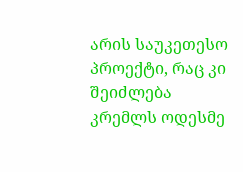არის საუკეთესო პროექტი, რაც კი შეიძლება კრემლს ოდესმე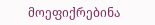მოეფიქრებინა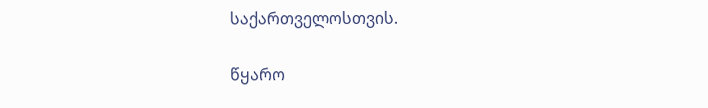საქართველოსთვის.

წყარო